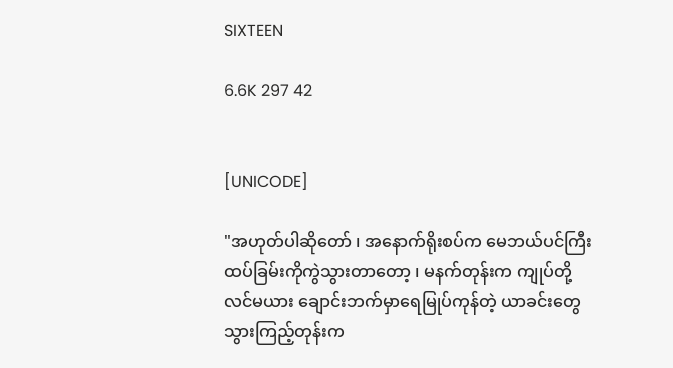SIXTEEN

6.6K 297 42


[UNICODE]

"အဟုတ်ပါဆိုတော် ၊ အနောက်ရိုးစပ်က မေဘယ်ပင်ကြီး ထပ်ခြမ်းကိုကွဲသွားတာတော့ ၊ မနက်တုန်းက ကျုပ်တို့လင်မယား ချောင်းဘက်မှာရေမြုပ်ကုန်တဲ့ ယာခင်းတွေသွားကြည့်တုန်းက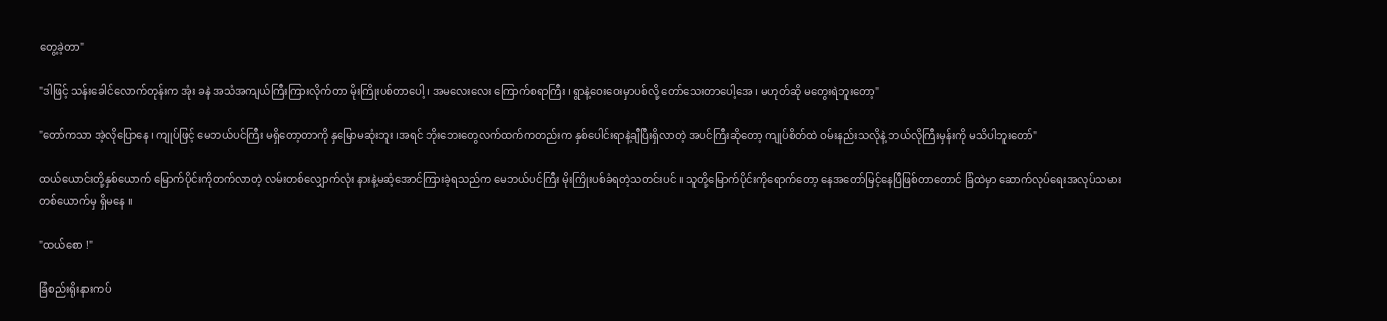တွေ့ခဲ့တာ"

"ဒါဖြင့် သန်းခေါင်လောက်တုန်းက အုံး ခနဲ အသံအကျယ်ကြီးကြားလိုက်တာ မိုးကြိုးပစ်တာပေါ့ ၊ အမလေးလေး ကြောက်စရာကြီး ၊ ရွာနဲ့ဝေးဝေးမှာပစ်လို့ တော်သေးတာပေါ့အေ ၊ မဟုတ်ဆို မတွေးရဲဘူးတော့"

"တော်ကသာ အဲ့လိုပြောနေ ၊ ကျုပ်ဖြင့် မေဘယ်ပင်ကြီး မရှိတော့တာကို နှမြောမဆုံးဘူး ၊အရင် ဘိုးဘေးတွေလက်ထက်ကတည်းက နှစ်ပေါင်းရာနဲ့ချီပြီးရှိလာတဲ့ အပင်ကြီးဆိုတော့ ကျုပ်စိတ်ထဲ ဝမ်းနည်းသလိုနဲ့ ဘယ်လိုကြီးမှန်းကို မသိပါဘူးတော်"

ထယ်ယောင်းတို့နှစ်ယောက် မြောက်ပိုင်းကိုတက်လာတဲ့ လမ်းတစ်လျှောက်လုံး နားနဲ့မဆံ့အောင်ကြားခဲ့ရသည်က မေဘယ်ပင်ကြီး မိုးကြိုးပစ်ခံရတဲ့သတင်းပင် ။ သူတို့မြောက်ပိုင်းကိုရောက်တော့ နေအတော်မြင့်နေပြီဖြစ်တာတောင် ခြံထဲမှာ ဆောက်လုပ်ရေးအလုပ်သမား တစ်ယောက်မှ ရှိမနေ ။

"ထယ်စော !"

ခြံစည်းရိုးနားကပ်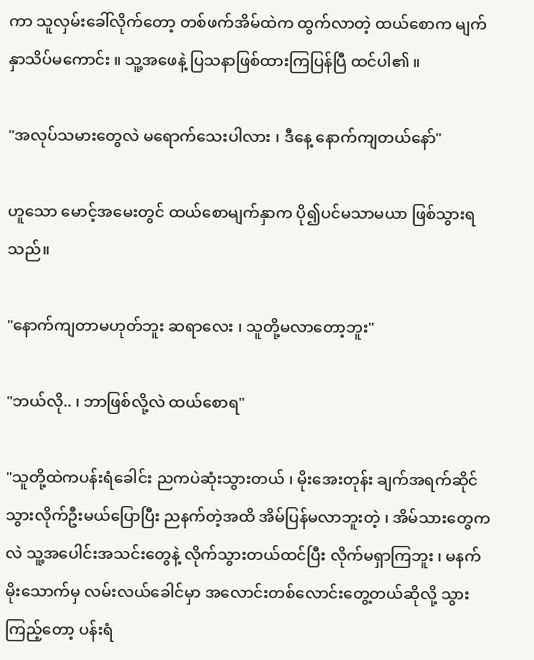ကာ သူလှမ်းခေါ်လိုက်တော့ တစ်ဖက်အိမ်ထဲက ထွက်လာတဲ့ ထယ်စောက မျက်နှာသိပ်မကောင်း ။ သူ့အဖေနဲ့ ပြသနာဖြစ်ထားကြပြန်ပြီ ထင်ပါ၏ ။

"အလုပ်သမားတွေလဲ မရောက်သေးပါလား ၊ ဒီနေ့ နောက်ကျတယ်နော်"

ဟူသော မောင့်အမေးတွင် ထယ်စောမျက်နှာက ပို၍ပင်မသာမယာ ဖြစ်သွားရသည်။

"နောက်ကျတာမဟုတ်ဘူး ဆရာလေး ၊ သူတို့မလာတော့ဘူး"

"ဘယ်လို.. ၊ ဘာဖြစ်လို့လဲ ထယ်စောရ"

"သူတို့ထဲကပန်းရံခေါင်း ညကပဲဆုံးသွားတယ် ၊ မိုးအေးတုန်း ချက်အရက်ဆိုင်သွားလိုက်ဦးမယ်ပြောပြီး ညနက်တဲ့အထိ အိမ်ပြန်မလာဘူးတဲ့ ၊ အိမ်သားတွေကလဲ သူ့အပေါင်းအသင်းတွေနဲ့ လိုက်သွားတယ်ထင်ပြီး လိုက်မရှာကြဘူး ၊ မနက်မိုးသောက်မှ လမ်းလယ်ခေါင်မှာ အလောင်းတစ်လောင်းတွေ့တယ်ဆိုလို့ သွားကြည့်တော့ ပန်းရံ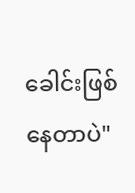ခေါင်းဖြစ်နေတာပဲ"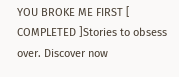YOU BROKE ME FIRST [ COMPLETED ]Stories to obsess over. Discover now